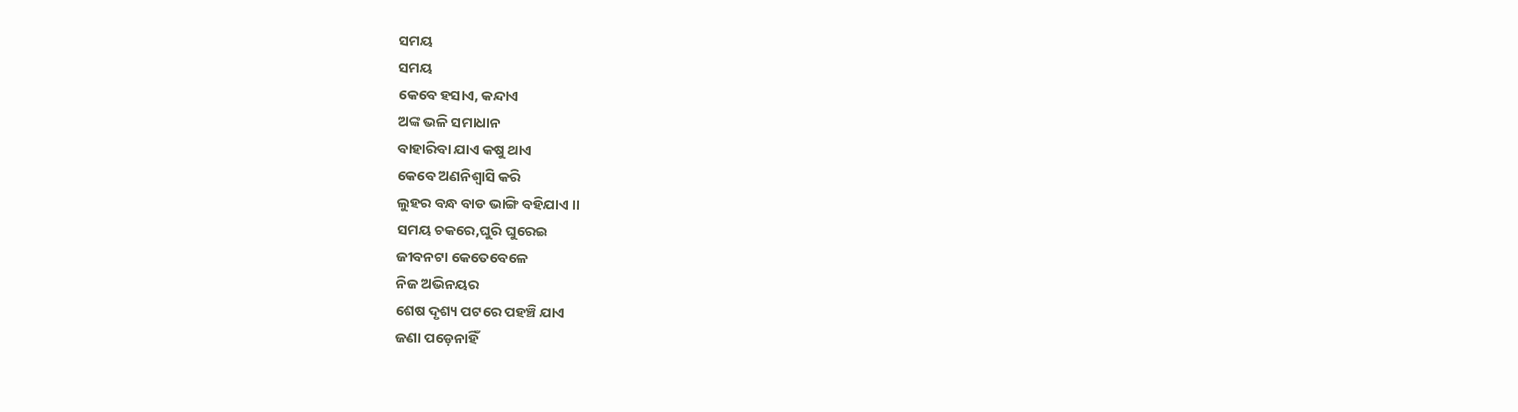ସମୟ
ସମୟ
କେବେ ହସାଏ, କନ୍ଦାଏ
ଅଙ୍କ ଭଳି ସମାଧାନ
ବାହାରିବା ଯାଏ କଷୁ ଥାଏ
କେବେ ଅଣନିଶ୍ଵାସି କରି
ଲୁହର ବନ୍ଧ ବାଡ ଭାଙ୍ଗି ବହିଯାଏ ।।
ସମୟ ଚକରେ,ଘୁରି ଘୁରେଇ
ଜୀବନଟା କେତେବେଳେ
ନିଜ ଅଭିନୟର
ଶେଷ ଦୃଶ୍ୟ ପଟରେ ପହଞ୍ଚି ଯାଏ
ଜଣା ପଡ଼େନାହିଁ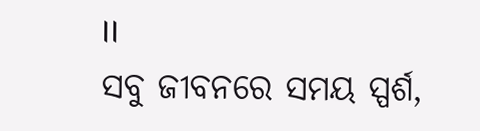।।
ସବୁ ଜୀବନରେ ସମୟ ସ୍ପର୍ଶ,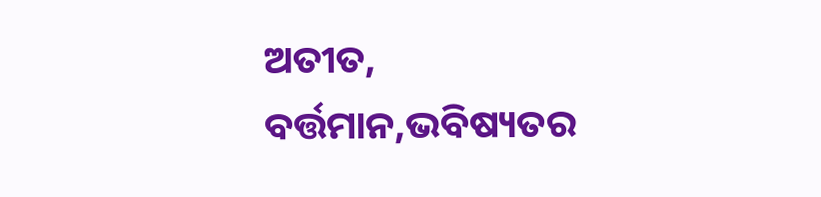ଅତୀତ, ବର୍ତ୍ତମାନ,ଭବିଷ୍ୟତର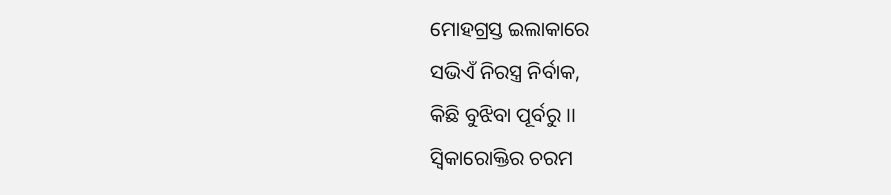ମୋହଗ୍ରସ୍ତ ଇଲାକାରେ
ସଭିଏଁ ନିରସ୍ତ୍ର ନିର୍ବାକ,
କିଛି ବୁଝିବା ପୂର୍ବରୁ ।।
ସ୍ଵିକାରୋକ୍ତିର ଚରମ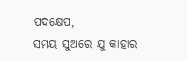ପଦକ୍ଷେପ,
ସମୟ ସୁଅରେ ଯୁ କାହାର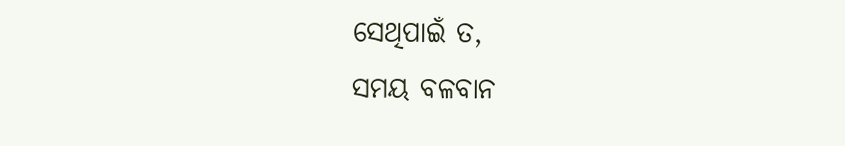ସେଥିପାଇଁ ତ,
ସମୟ ବଳବାନ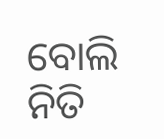ବୋଲି
ନିତି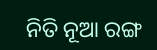ନିତି ନୂଆ ରଙ୍ଗ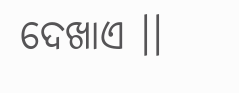ଦେଖାଏ ।।